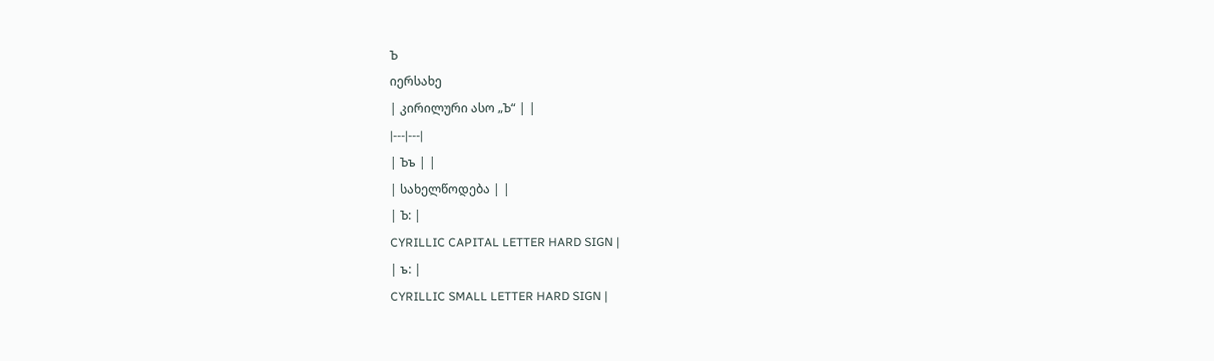Ъ
იერსახე
| კირილური ასო „Ъ“ | |
|---|---|
| Ъъ | |
| სახელწოდება | |
| Ъ: |
CYRILLIC CAPITAL LETTER HARD SIGN |
| ъ: |
CYRILLIC SMALL LETTER HARD SIGN |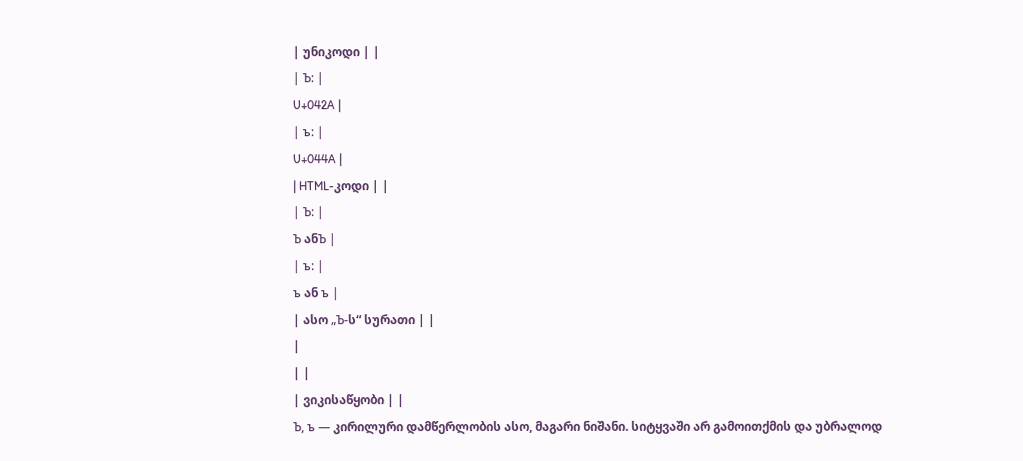| უნიკოდი | |
| Ъ: |
U+042A |
| ъ: |
U+044A |
| HTML-კოდი | |
| Ъ: |
Ъ ანЪ |
| ъ: |
ъ ან ъ |
| ასო „Ъ-ს“ სურათი | |
|
| |
| ვიკისაწყობი | |
Ъ, ъ — კირილური დამწერლობის ასო, მაგარი ნიშანი. სიტყვაში არ გამოითქმის და უბრალოდ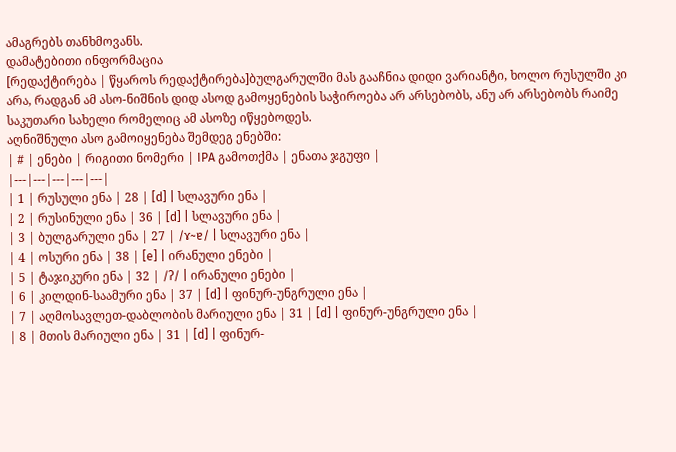ამაგრებს თანხმოვანს.
დამატებითი ინფორმაცია
[რედაქტირება | წყაროს რედაქტირება]ბულგარულში მას გააჩნია დიდი ვარიანტი, ხოლო რუსულში კი არა, რადგან ამ ასო-ნიშნის დიდ ასოდ გამოყენების საჭიროება არ არსებობს, ანუ არ არსებობს რაიმე საკუთარი სახელი რომელიც ამ ასოზე იწყებოდეს.
აღნიშნული ასო გამოიყენება შემდეგ ენებში:
| # | ენები | რიგითი ნომერი | IPA გამოთქმა | ენათა ჯგუფი |
|---|---|---|---|---|
| 1 | რუსული ენა | 28 | [d] | სლავური ენა |
| 2 | რუსინული ენა | 36 | [d] | სლავური ენა |
| 3 | ბულგარული ენა | 27 | /ɤ~ɐ/ | სლავური ენა |
| 4 | ოსური ენა | 38 | [e] | ირანული ენები |
| 5 | ტაჯიკური ენა | 32 | /ʔ/ | ირანული ენები |
| 6 | კილდინ-საამური ენა | 37 | [d] | ფინურ-უნგრული ენა |
| 7 | აღმოსავლეთ-დაბლობის მარიული ენა | 31 | [d] | ფინურ-უნგრული ენა |
| 8 | მთის მარიული ენა | 31 | [d] | ფინურ-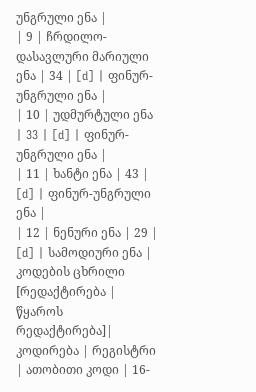უნგრული ენა |
| 9 | ჩრდილო-დასავლური მარიული ენა | 34 | [d] | ფინურ-უნგრული ენა |
| 10 | უდმურტული ენა | 33 | [d] | ფინურ-უნგრული ენა |
| 11 | ხანტი ენა | 43 | [d] | ფინურ-უნგრული ენა |
| 12 | ნენური ენა | 29 | [d] | სამოდიური ენა |
კოდების ცხრილი
[რედაქტირება | წყაროს რედაქტირება]| კოდირება | რეგისტრი | ათობითი კოდი | 16-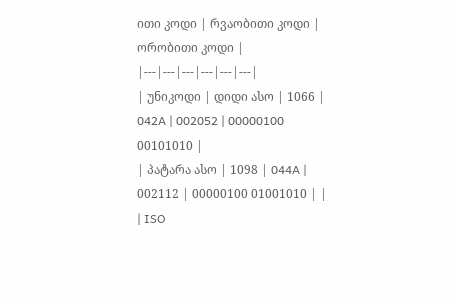ითი კოდი | რვაობითი კოდი | ორობითი კოდი |
|---|---|---|---|---|---|
| უნიკოდი | დიდი ასო | 1066 | 042A | 002052 | 00000100 00101010 |
| პატარა ასო | 1098 | 044A | 002112 | 00000100 01001010 | |
| ISO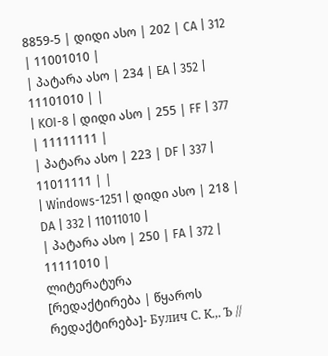8859-5 | დიდი ასო | 202 | CA | 312 | 11001010 |
| პატარა ასო | 234 | EA | 352 | 11101010 | |
| KOI-8 | დიდი ასო | 255 | FF | 377 | 11111111 |
| პატარა ასო | 223 | DF | 337 | 11011111 | |
| Windows-1251 | დიდი ასო | 218 | DA | 332 | 11011010 |
| პატარა ასო | 250 | FA | 372 | 11111010 |
ლიტერატურა
[რედაქტირება | წყაროს რედაქტირება]- Булич С. К.,. Ъ //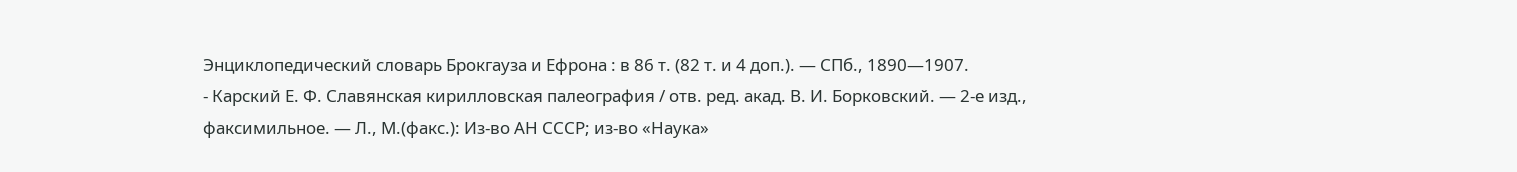Энциклопедический словарь Брокгауза и Ефрона : в 86 т. (82 т. и 4 доп.). — СПб., 1890—1907.
- Карский Е. Ф. Славянская кирилловская палеография / отв. ред. акад. В. И. Борковский. — 2-е изд., факсимильное. — Л., М.(факс.): Из-во АН СССР; из-во «Наука»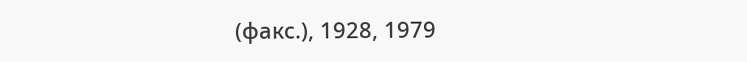(факс.), 1928, 1979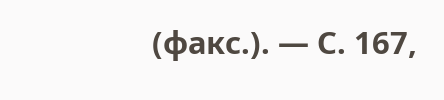(факс.). — С. 167,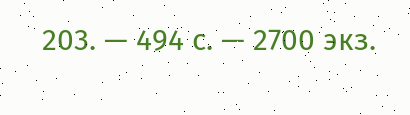203. — 494 с. — 2700 экз.